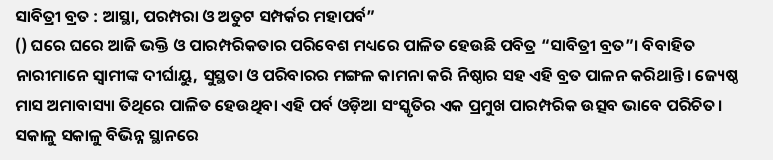ସାବିତ୍ରୀ ବ୍ରତ : ଆସ୍ଥା, ପରମ୍ପରା ଓ ଅତୁଟ ସମ୍ପର୍କର ମହାପର୍ବ”
() ଘରେ ଘରେ ଆଜି ଭକ୍ତି ଓ ପାରମ୍ପରିକତାର ପରିବେଶ ମଧ୍ୟରେ ପାଳିତ ହେଉଛି ପବିତ୍ର “ସାବିତ୍ରୀ ବ୍ରତ”। ବିବାହିତ ନାରୀମାନେ ସ୍ୱାମୀଙ୍କ ଦୀର୍ଘାୟୁ, ସୁସ୍ଥତା ଓ ପରିବାରର ମଙ୍ଗଳ କାମନା କରି ନିଷ୍ଠାର ସହ ଏହି ବ୍ରତ ପାଳନ କରିଥାନ୍ତି। ଜ୍ୟେଷ୍ଠ ମାସ ଅମାବାସ୍ୟା ତିଥିରେ ପାଳିତ ହେଉଥିବା ଏହି ପର୍ବ ଓଡ଼ିଆ ସଂସ୍କୃତିର ଏକ ପ୍ରମୁଖ ପାରମ୍ପରିକ ଉତ୍ସବ ଭାବେ ପରିଚିତ।
ସକାଳୁ ସକାଳୁ ବିଭିନ୍ନ ସ୍ଥାନରେ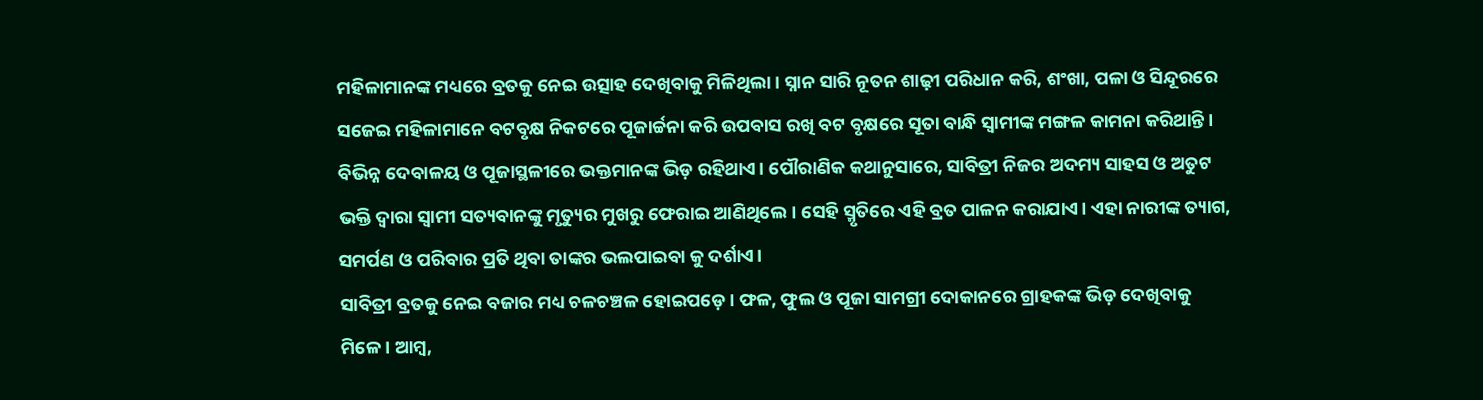ମହିଳାମାନଙ୍କ ମଧ୍ୟରେ ବ୍ରତକୁ ନେଇ ଉତ୍ସାହ ଦେଖିବାକୁ ମିଳିଥିଲା। ସ୍ନାନ ସାରି ନୂତନ ଶାଢ଼ୀ ପରିଧାନ କରି, ଶଂଖା, ପଳା ଓ ସିନ୍ଦୂରରେ ସଜେଇ ମହିଳାମାନେ ବଟବୃକ୍ଷ ନିକଟରେ ପୂଜାର୍ଚ୍ଚନା କରି ଉପବାସ ରଖି ବଟ ବୃକ୍ଷରେ ସୂତା ବାନ୍ଧି ସ୍ୱାମୀଙ୍କ ମଙ୍ଗଳ କାମନା କରିଥାନ୍ତି। ବିଭିନ୍ନ ଦେବାଳୟ ଓ ପୂଜାସ୍ଥଳୀରେ ଭକ୍ତମାନଙ୍କ ଭିଡ଼ ରହିଥାଏ। ପୌରାଣିକ କଥାନୁସାରେ, ସାବିତ୍ରୀ ନିଜର ଅଦମ୍ୟ ସାହସ ଓ ଅତୁଟ ଭକ୍ତି ଦ୍ୱାରା ସ୍ୱାମୀ ସତ୍ୟବାନଙ୍କୁ ମୃତ୍ୟୁର ମୁଖରୁ ଫେରାଇ ଆଣିଥିଲେ। ସେହି ସ୍ମୃତିରେ ଏହି ବ୍ରତ ପାଳନ କରାଯାଏ। ଏହା ନାରୀଙ୍କ ତ୍ୟାଗ, ସମର୍ପଣ ଓ ପରିବାର ପ୍ରତି ଥିବା ତାଙ୍କର ଭଲପାଇବା କୁ ଦର୍ଶାଏ।
ସାବିତ୍ରୀ ବ୍ରତକୁ ନେଇ ବଜାର ମଧ୍ୟ ଚଳଚଞ୍ଚଳ ହୋଇପଡ଼େ। ଫଳ, ଫୁଲ ଓ ପୂଜା ସାମଗ୍ରୀ ଦୋକାନରେ ଗ୍ରାହକଙ୍କ ଭିଡ଼ ଦେଖିବାକୁ ମିଳେ। ଆମ୍ବ,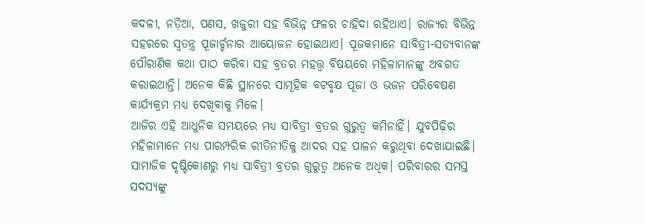କଦଳୀ, ନଡ଼ିଆ, ପଣସ, ଖଜୁରୀ ସହ ବିଭିନ୍ନ ଫଳର ଚାହିଦା ରହିଥାଏ। ରାଜ୍ୟର ବିଭିନ୍ନ ସହରରେ ସ୍ୱତନ୍ତ୍ର ପୂଜାର୍ଚ୍ଚନାର ଆୟୋଜନ ହୋଇଥାଏ। ପୂଜକମାନେ ସାବିତ୍ରୀ-ସତ୍ୟବାନଙ୍କ ପୌରାଣିକ କଥା ପାଠ କରିବା ସହ ବ୍ରତର ମହତ୍ତ୍ୱ ବିଷୟରେ ମହିଳାମାନଙ୍କୁ ଅବଗତ କରାଇଥାନ୍ତି। ଅନେକ କିଛି ସ୍ଥାନରେ ସାମୂହିକ ବଟବୃକ୍ଷ ପୂଜା ଓ ଭଜନ ପରିବେଷଣ କାର୍ଯ୍ୟକ୍ରମ ମଧ୍ୟ ଦେଖିବାକୁ ମିଳେ।
ଆଜିର ଏହି ଆଧୁନିକ ସମୟରେ ମଧ୍ୟ ସାବିତ୍ରୀ ବ୍ରତର ଗୁରୁତ୍ୱ କମିନାହିଁ। ଯୁବପିଢ଼ିର ମହିଳାମାନେ ମଧ୍ୟ ପାରମ୍ପରିକ ରୀତିନୀତିକୁ ଆଦର ସହ ପାଳନ କରୁଥିବା ଦେଖାଯାଇଛି। ସାମାଜିକ ଦୃଷ୍ଟିକୋଣରୁ ମଧ୍ୟ ସାବିତ୍ରୀ ବ୍ରତର ଗୁରୁତ୍ୱ ଅନେକ ଅଧିକ। ପରିବାରର ସମସ୍ତ ସଦସ୍ୟଙ୍କୁ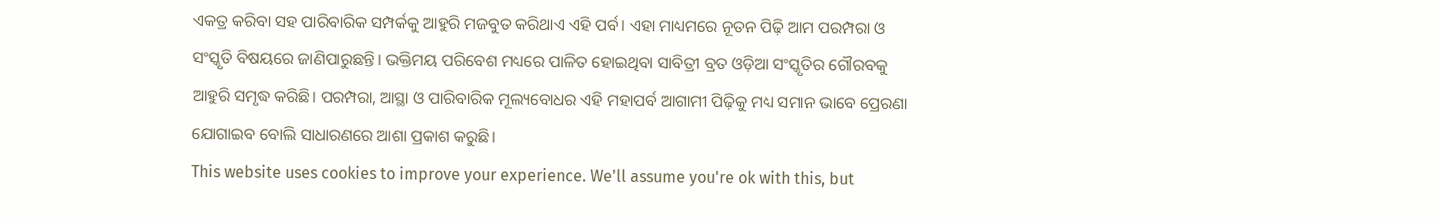ଏକତ୍ର କରିବା ସହ ପାରିବାରିକ ସମ୍ପର୍କକୁ ଆହୁରି ମଜବୁତ କରିଥାଏ ଏହି ପର୍ବ। ଏହା ମାଧ୍ୟମରେ ନୂତନ ପିଢ଼ି ଆମ ପରମ୍ପରା ଓ ସଂସ୍କୃତି ବିଷୟରେ ଜାଣିପାରୁଛନ୍ତି। ଭକ୍ତିମୟ ପରିବେଶ ମଧ୍ୟରେ ପାଳିତ ହୋଇଥିବା ସାବିତ୍ରୀ ବ୍ରତ ଓଡ଼ିଆ ସଂସ୍କୃତିର ଗୌରବକୁ ଆହୁରି ସମୃଦ୍ଧ କରିଛି। ପରମ୍ପରା, ଆସ୍ଥା ଓ ପାରିବାରିକ ମୂଲ୍ୟବୋଧର ଏହି ମହାପର୍ବ ଆଗାମୀ ପିଢ଼ିକୁ ମଧ୍ୟ ସମାନ ଭାବେ ପ୍ରେରଣା ଯୋଗାଇବ ବୋଲି ସାଧାରଣରେ ଆଶା ପ୍ରକାଶ କରୁଛି।
This website uses cookies to improve your experience. We'll assume you're ok with this, but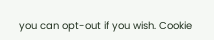you can opt-out if you wish. Cookie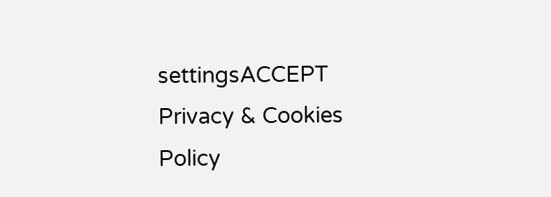settingsACCEPT Privacy & Cookies Policy